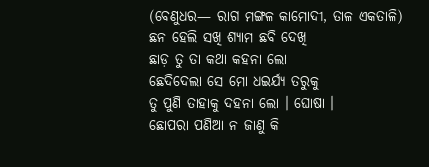(ବେଣୁଧର— ରାଗ ମଙ୍ଗଳ କାମୋଦୀ, ତାଳ ଏକତାଳି)
ଛନ ହେଲି ସଖି ଶ୍ୟାମ ଛବି ଦେଖି
ଛାଡ଼ ତୁ ତା କଥା କହନା ଲୋ
ଛେଦିଦେଲା ସେ ମୋ ଧଇର୍ଯ୍ୟ ତରୁକୁ
ତୁ ପୁଣି ତାହାକୁ ଦହନା ଲୋ । ଘୋଷା ।
ଛୋପରା ପଣିଆ ନ ଜାଣୁ କି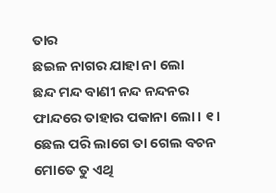ତାର
ଛଇଳ ନାଗର ଯାହା ନା ଲୋ
ଛନ୍ଦ ମନ୍ଦ ବାଣୀ ନନ୍ଦ ନନ୍ଦନର
ଫାନ୍ଦରେ ତାହାର ପକାନା ଲୋ । ୧ ।
ଛେଲ ପରି ଲାଗେ ତା ଗେଲ ବଚନ
ମୋତେ ତୁ ଏଥି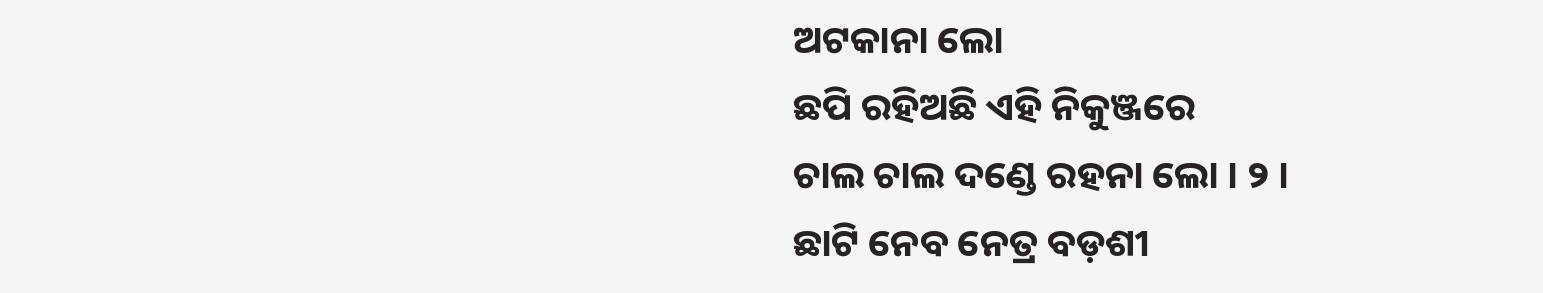ଅଟକାନା ଲୋ
ଛପି ରହିଅଛି ଏହି ନିକୁଞ୍ଜରେ
ଚାଲ ଚାଲ ଦଣ୍ଡେ ରହନା ଲୋ । ୨ ।
ଛାଟି ନେବ ନେତ୍ର ବଡ଼ଶୀ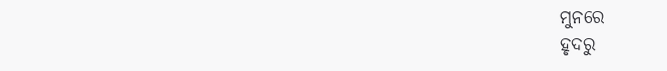ମୁନରେ
ହୃଦରୁ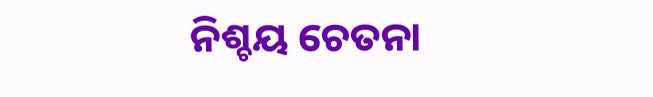ନିଶ୍ଚୟ ଚେତନା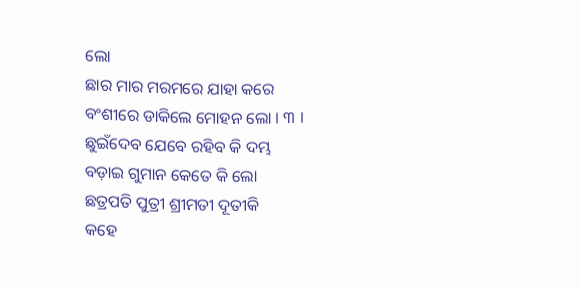ଲୋ
ଛାର ମାର ମରମରେ ଯାହା କରେ
ବଂଶୀରେ ଡାକିଲେ ମୋହନ ଲୋ । ୩ ।
ଛୁଇଁଦେବ ଯେବେ ରହିବ କି ଦମ୍ଭ
ବଡ଼ାଇ ଗୁମାନ କେତେ କି ଲୋ
ଛତ୍ରପତି ପୁତ୍ରୀ ଶ୍ରୀମତୀ ଦୂତୀକି
କହେ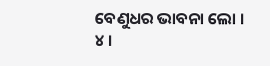ବେଣୁଧର ଭାବନା ଲୋ । ୪ ।